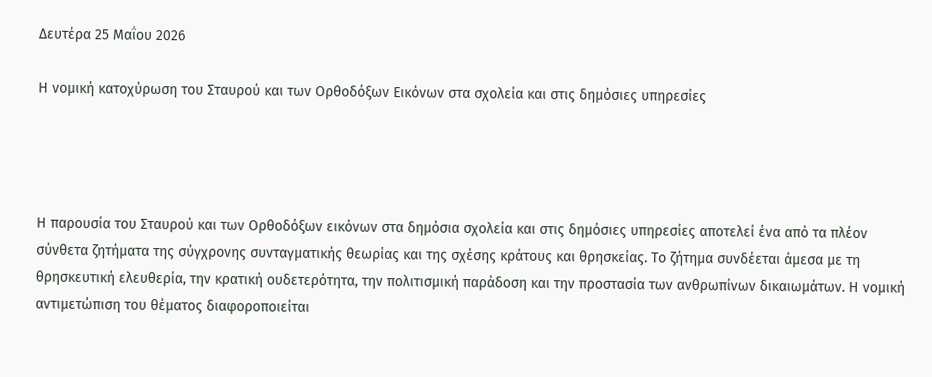Δευτέρα 25 Μαΐου 2026

Η νομική κατοχύρωση του Σταυρού και των Ορθοδόξων Εικόνων στα σχολεία και στις δημόσιες υπηρεσίες




Η παρουσία του Σταυρού και των Ορθοδόξων εικόνων στα δημόσια σχολεία και στις δημόσιες υπηρεσίες αποτελεί ένα από τα πλέον σύνθετα ζητήματα της σύγχρονης συνταγματικής θεωρίας και της σχέσης κράτους και θρησκείας. Το ζήτημα συνδέεται άμεσα με τη θρησκευτική ελευθερία, την κρατική ουδετερότητα, την πολιτισμική παράδοση και την προστασία των ανθρωπίνων δικαιωμάτων. Η νομική αντιμετώπιση του θέματος διαφοροποιείται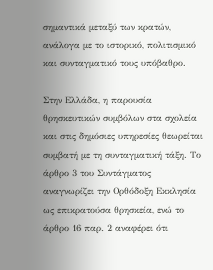σημαντικά μεταξύ των κρατών, ανάλογα με το ιστορικό, πολιτισμικό και συνταγματικό τους υπόβαθρο.

Στην Ελλάδα, η παρουσία θρησκευτικών συμβόλων στα σχολεία και στις δημόσιες υπηρεσίες θεωρείται συμβατή με τη συνταγματική τάξη. Το άρθρο 3 του Συντάγματος αναγνωρίζει την Ορθόδοξη Εκκλησία ως επικρατούσα θρησκεία, ενώ το άρθρο 16 παρ. 2 αναφέρει ότι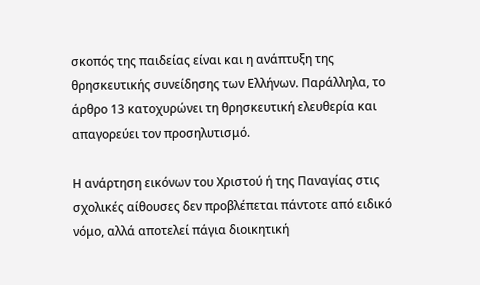σκοπός της παιδείας είναι και η ανάπτυξη της θρησκευτικής συνείδησης των Ελλήνων. Παράλληλα, το άρθρο 13 κατοχυρώνει τη θρησκευτική ελευθερία και απαγορεύει τον προσηλυτισμό.

Η ανάρτηση εικόνων του Χριστού ή της Παναγίας στις σχολικές αίθουσες δεν προβλέπεται πάντοτε από ειδικό νόμο, αλλά αποτελεί πάγια διοικητική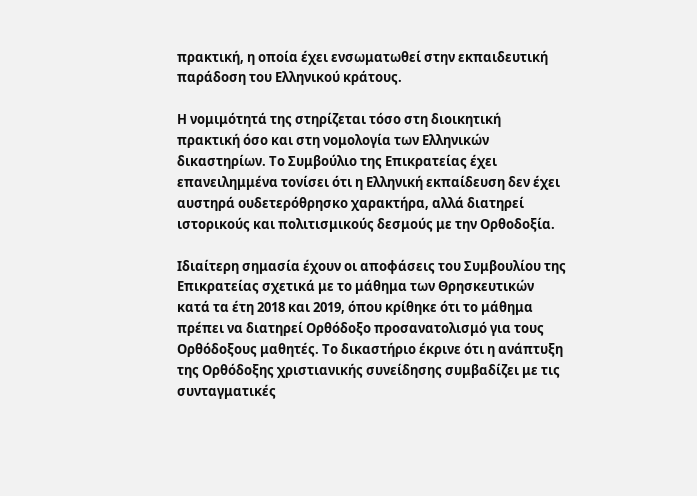πρακτική, η οποία έχει ενσωματωθεί στην εκπαιδευτική παράδοση του Ελληνικού κράτους.

Η νομιμότητά της στηρίζεται τόσο στη διοικητική πρακτική όσο και στη νομολογία των Ελληνικών δικαστηρίων. Το Συμβούλιο της Επικρατείας έχει επανειλημμένα τονίσει ότι η Ελληνική εκπαίδευση δεν έχει αυστηρά ουδετερόθρησκο χαρακτήρα, αλλά διατηρεί ιστορικούς και πολιτισμικούς δεσμούς με την Ορθοδοξία.

Ιδιαίτερη σημασία έχουν οι αποφάσεις του Συμβουλίου της Επικρατείας σχετικά με το μάθημα των Θρησκευτικών κατά τα έτη 2018 και 2019, όπου κρίθηκε ότι το μάθημα πρέπει να διατηρεί Ορθόδοξο προσανατολισμό για τους Ορθόδοξους μαθητές. Το δικαστήριο έκρινε ότι η ανάπτυξη της Ορθόδοξης χριστιανικής συνείδησης συμβαδίζει με τις συνταγματικές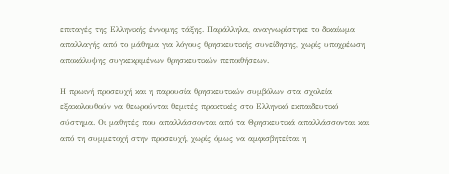επιταγές της Ελληνικής έννομης τάξης. Παράλληλα, αναγνωρίστηκε το δικαίωμα απαλλαγής από το μάθημα για λόγους θρησκευτικής συνείδησης, χωρίς υποχρέωση αποκάλυψης συγκεκριμένων θρησκευτικών πεποιθήσεων.

Η πρωινή προσευχή και η παρουσία θρησκευτικών συμβόλων στα σχολεία εξακολουθούν να θεωρούνται θεμιτές πρακτικές στο Ελληνικό εκπαιδευτικό σύστημα. Οι μαθητές που απαλλάσσονται από τα Θρησκευτικά απαλλάσσονται και από τη συμμετοχή στην προσευχή, χωρίς όμως να αμφισβητείται η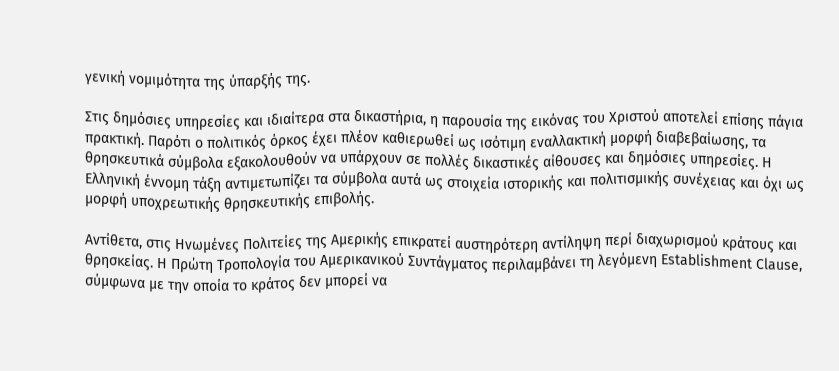γενική νομιμότητα της ύπαρξής της.

Στις δημόσιες υπηρεσίες και ιδιαίτερα στα δικαστήρια, η παρουσία της εικόνας του Χριστού αποτελεί επίσης πάγια πρακτική. Παρότι ο πολιτικός όρκος έχει πλέον καθιερωθεί ως ισότιμη εναλλακτική μορφή διαβεβαίωσης, τα θρησκευτικά σύμβολα εξακολουθούν να υπάρχουν σε πολλές δικαστικές αίθουσες και δημόσιες υπηρεσίες. Η Ελληνική έννομη τάξη αντιμετωπίζει τα σύμβολα αυτά ως στοιχεία ιστορικής και πολιτισμικής συνέχειας και όχι ως μορφή υποχρεωτικής θρησκευτικής επιβολής.

Αντίθετα, στις Ηνωμένες Πολιτείες της Αμερικής επικρατεί αυστηρότερη αντίληψη περί διαχωρισμού κράτους και θρησκείας. Η Πρώτη Τροπολογία του Αμερικανικού Συντάγματος περιλαμβάνει τη λεγόμενη Establishment Clause, σύμφωνα με την οποία το κράτος δεν μπορεί να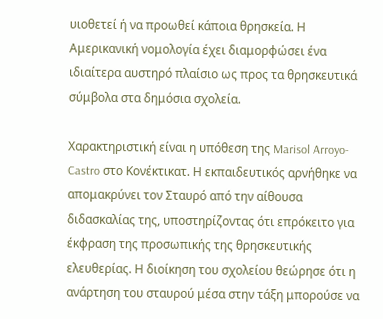υιοθετεί ή να προωθεί κάποια θρησκεία. Η Αμερικανική νομολογία έχει διαμορφώσει ένα ιδιαίτερα αυστηρό πλαίσιο ως προς τα θρησκευτικά σύμβολα στα δημόσια σχολεία.

Χαρακτηριστική είναι η υπόθεση της Marisol Arroyo-Castro στο Κονέκτικατ. Η εκπαιδευτικός αρνήθηκε να απομακρύνει τον Σταυρό από την αίθουσα διδασκαλίας της, υποστηρίζοντας ότι επρόκειτο για έκφραση της προσωπικής της θρησκευτικής ελευθερίας. Η διοίκηση του σχολείου θεώρησε ότι η ανάρτηση του σταυρού μέσα στην τάξη μπορούσε να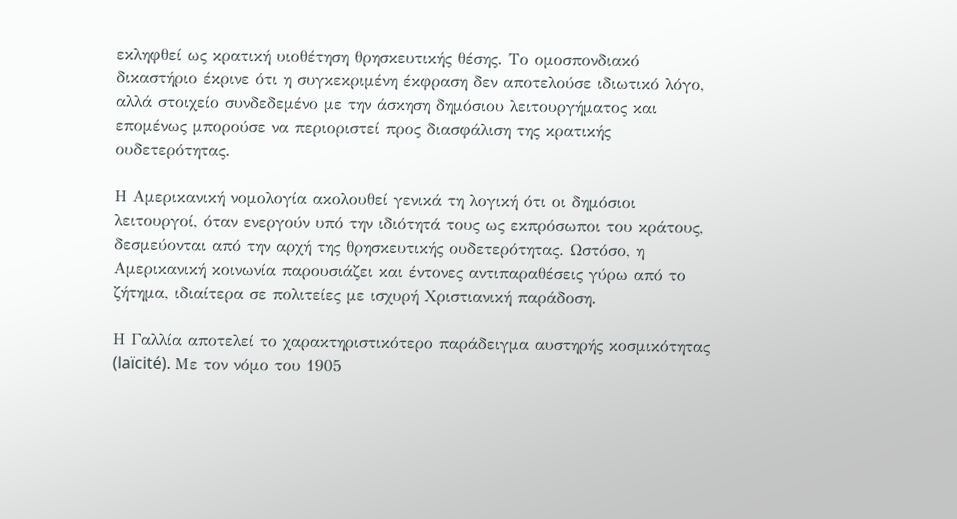εκληφθεί ως κρατική υιοθέτηση θρησκευτικής θέσης. Το ομοσπονδιακό δικαστήριο έκρινε ότι η συγκεκριμένη έκφραση δεν αποτελούσε ιδιωτικό λόγο, αλλά στοιχείο συνδεδεμένο με την άσκηση δημόσιου λειτουργήματος και επομένως μπορούσε να περιοριστεί προς διασφάλιση της κρατικής ουδετερότητας.

Η Αμερικανική νομολογία ακολουθεί γενικά τη λογική ότι οι δημόσιοι λειτουργοί, όταν ενεργούν υπό την ιδιότητά τους ως εκπρόσωποι του κράτους, δεσμεύονται από την αρχή της θρησκευτικής ουδετερότητας. Ωστόσο, η Αμερικανική κοινωνία παρουσιάζει και έντονες αντιπαραθέσεις γύρω από το ζήτημα, ιδιαίτερα σε πολιτείες με ισχυρή Χριστιανική παράδοση.

Η Γαλλία αποτελεί το χαρακτηριστικότερο παράδειγμα αυστηρής κοσμικότητας (laïcité). Με τον νόμο του 1905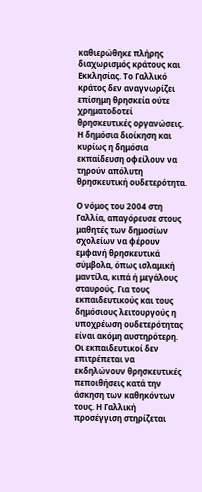καθιερώθηκε πλήρης διαχωρισμός κράτους και Εκκλησίας. Το Γαλλικό κράτος δεν αναγνωρίζει επίσημη θρησκεία ούτε χρηματοδοτεί θρησκευτικές οργανώσεις. Η δημόσια διοίκηση και κυρίως η δημόσια εκπαίδευση οφείλουν να τηρούν απόλυτη θρησκευτική ουδετερότητα.

Ο νόμος του 2004 στη Γαλλία, απαγόρευσε στους μαθητές των δημοσίων σχολείων να φέρουν εμφανή θρησκευτικά σύμβολα, όπως ισλαμική μαντίλα, κιπά ή μεγάλους σταυρούς. Για τους εκπαιδευτικούς και τους δημόσιους λειτουργούς η υποχρέωση ουδετερότητας είναι ακόμη αυστηρότερη. Οι εκπαιδευτικοί δεν επιτρέπεται να εκδηλώνουν θρησκευτικές πεποιθήσεις κατά την άσκηση των καθηκόντων τους. Η Γαλλική προσέγγιση στηρίζεται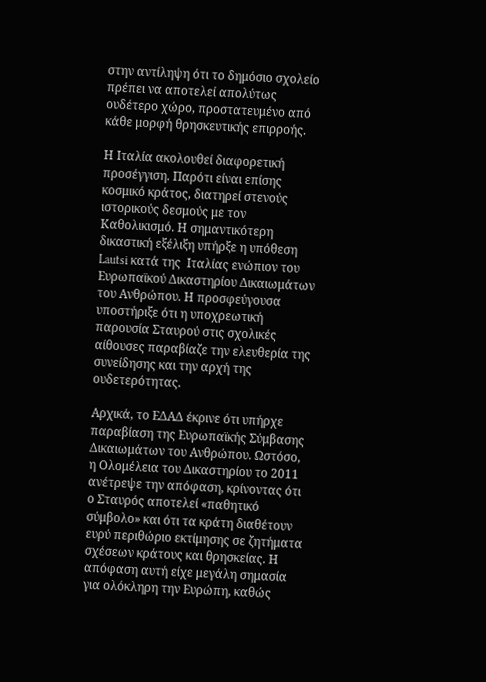στην αντίληψη ότι το δημόσιο σχολείο πρέπει να αποτελεί απολύτως ουδέτερο χώρο, προστατευμένο από κάθε μορφή θρησκευτικής επιρροής.

Η Ιταλία ακολουθεί διαφορετική προσέγγιση. Παρότι είναι επίσης κοσμικό κράτος, διατηρεί στενούς ιστορικούς δεσμούς με τον Καθολικισμό. Η σημαντικότερη δικαστική εξέλιξη υπήρξε η υπόθεση Lautsi κατά της  Ιταλίας ενώπιον του Ευρωπαϊκού Δικαστηρίου Δικαιωμάτων του Ανθρώπου. Η προσφεύγουσα υποστήριξε ότι η υποχρεωτική παρουσία Σταυρού στις σχολικές αίθουσες παραβίαζε την ελευθερία της συνείδησης και την αρχή της ουδετερότητας.

Αρχικά, το ΕΔΑΔ έκρινε ότι υπήρχε παραβίαση της Ευρωπαϊκής Σύμβασης Δικαιωμάτων του Ανθρώπου. Ωστόσο, η Ολομέλεια του Δικαστηρίου το 2011 ανέτρεψε την απόφαση, κρίνοντας ότι ο Σταυρός αποτελεί «παθητικό σύμβολο» και ότι τα κράτη διαθέτουν ευρύ περιθώριο εκτίμησης σε ζητήματα σχέσεων κράτους και θρησκείας. Η απόφαση αυτή είχε μεγάλη σημασία για ολόκληρη την Ευρώπη, καθώς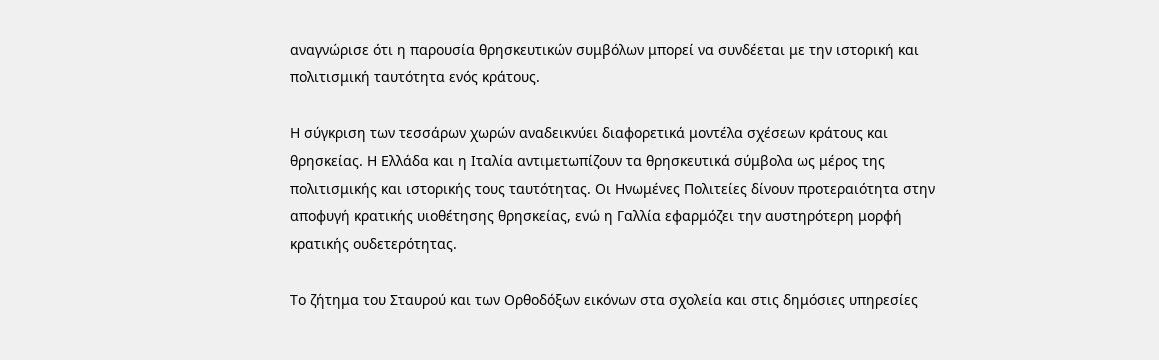αναγνώρισε ότι η παρουσία θρησκευτικών συμβόλων μπορεί να συνδέεται με την ιστορική και πολιτισμική ταυτότητα ενός κράτους.

Η σύγκριση των τεσσάρων χωρών αναδεικνύει διαφορετικά μοντέλα σχέσεων κράτους και θρησκείας. Η Ελλάδα και η Ιταλία αντιμετωπίζουν τα θρησκευτικά σύμβολα ως μέρος της πολιτισμικής και ιστορικής τους ταυτότητας. Οι Ηνωμένες Πολιτείες δίνουν προτεραιότητα στην αποφυγή κρατικής υιοθέτησης θρησκείας, ενώ η Γαλλία εφαρμόζει την αυστηρότερη μορφή κρατικής ουδετερότητας.

Το ζήτημα του Σταυρού και των Ορθοδόξων εικόνων στα σχολεία και στις δημόσιες υπηρεσίες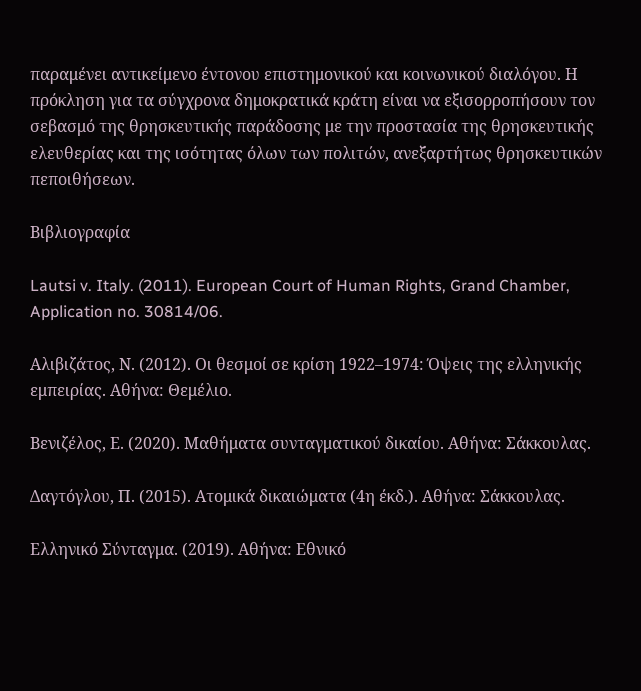παραμένει αντικείμενο έντονου επιστημονικού και κοινωνικού διαλόγου. Η πρόκληση για τα σύγχρονα δημοκρατικά κράτη είναι να εξισορροπήσουν τον σεβασμό της θρησκευτικής παράδοσης με την προστασία της θρησκευτικής ελευθερίας και της ισότητας όλων των πολιτών, ανεξαρτήτως θρησκευτικών πεποιθήσεων.

Βιβλιογραφία

Lautsi v. Italy. (2011). European Court of Human Rights, Grand Chamber, Application no. 30814/06.

Αλιβιζάτος, Ν. (2012). Οι θεσμοί σε κρίση 1922–1974: Όψεις της ελληνικής εμπειρίας. Αθήνα: Θεμέλιο.

Βενιζέλος, Ε. (2020). Μαθήματα συνταγματικού δικαίου. Αθήνα: Σάκκουλας.

Δαγτόγλου, Π. (2015). Ατομικά δικαιώματα (4η έκδ.). Αθήνα: Σάκκουλας.

Ελληνικό Σύνταγμα. (2019). Αθήνα: Εθνικό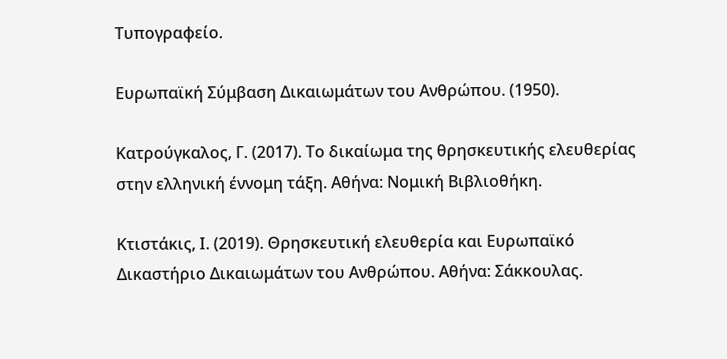Τυπογραφείο.

Ευρωπαϊκή Σύμβαση Δικαιωμάτων του Ανθρώπου. (1950).

Κατρούγκαλος, Γ. (2017). Το δικαίωμα της θρησκευτικής ελευθερίας στην ελληνική έννομη τάξη. Αθήνα: Νομική Βιβλιοθήκη.

Κτιστάκις, Ι. (2019). Θρησκευτική ελευθερία και Ευρωπαϊκό Δικαστήριο Δικαιωμάτων του Ανθρώπου. Αθήνα: Σάκκουλας.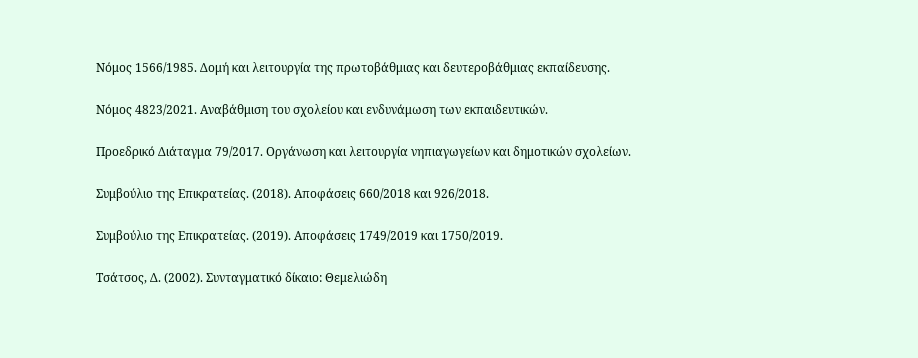Νόμος 1566/1985. Δομή και λειτουργία της πρωτοβάθμιας και δευτεροβάθμιας εκπαίδευσης.

Νόμος 4823/2021. Αναβάθμιση του σχολείου και ενδυνάμωση των εκπαιδευτικών.

Προεδρικό Διάταγμα 79/2017. Οργάνωση και λειτουργία νηπιαγωγείων και δημοτικών σχολείων.

Συμβούλιο της Επικρατείας. (2018). Αποφάσεις 660/2018 και 926/2018.

Συμβούλιο της Επικρατείας. (2019). Αποφάσεις 1749/2019 και 1750/2019.

Τσάτσος, Δ. (2002). Συνταγματικό δίκαιο: Θεμελιώδη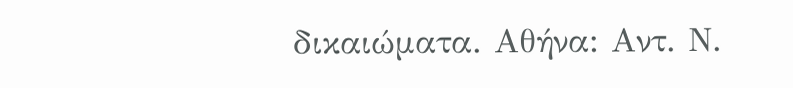δικαιώματα. Αθήνα: Αντ. Ν.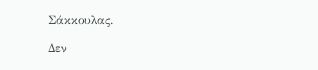Σάκκουλας.

Δεν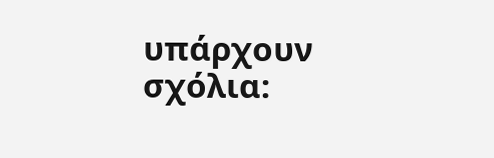υπάρχουν σχόλια: